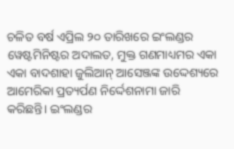ଚଳିତ ବର୍ଷ ଏପ୍ରିଲ ୨୦ ତାରିଖରେ ଇଂଲଣ୍ଡର ୱେଷ୍ଟମିନିଷ୍ଟର ଅଦାଲତ, ମୁକ୍ତ ଗଣମାଧ୍ୟମର ଏକା ଏକା ବାଦଶାହା ଜୁଲିଆନ୍ ଆସେଞ୍ଜଙ୍କ ଉଦ୍ଦେଶ୍ୟରେ ଆମେରିକା ପ୍ରତ୍ୟର୍ପଣ ନିର୍ଦ୍ଦେଶନାମା ଜାରି କରିଛନ୍ତି। ଇଂଲଣ୍ଡର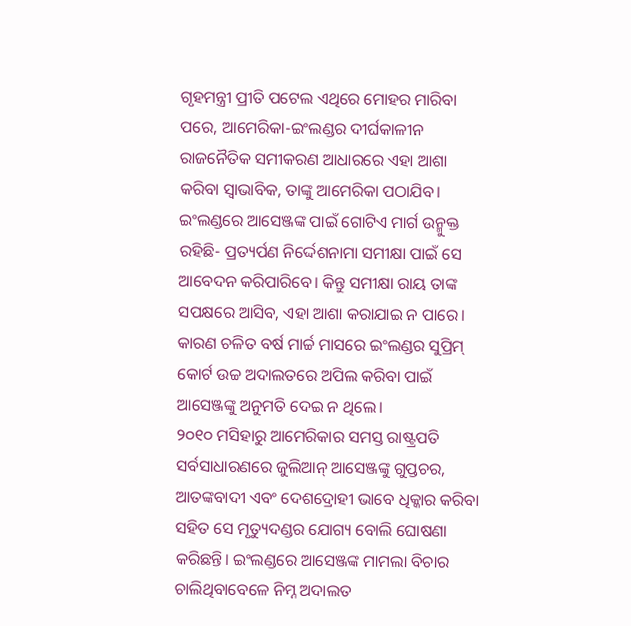ଗୃହମନ୍ତ୍ରୀ ପ୍ରୀତି ପଟେଲ ଏଥିରେ ମୋହର ମାରିବା ପରେ, ଆମେରିକା-ଇଂଲଣ୍ଡର ଦୀର୍ଘକାଳୀନ ରାଜନୈତିକ ସମୀକରଣ ଆଧାରରେ ଏହା ଆଶା କରିବା ସ୍ୱାଭାବିକ, ତାଙ୍କୁ ଆମେରିକା ପଠାଯିବ। ଇଂଲଣ୍ଡରେ ଆସେଞ୍ଜଙ୍କ ପାଇଁ ଗୋଟିଏ ମାର୍ଗ ଉନ୍ମୁକ୍ତ ରହିଛି- ପ୍ରତ୍ୟର୍ପଣ ନିର୍ଦ୍ଦେଶନାମା ସମୀକ୍ଷା ପାଇଁ ସେ ଆବେଦନ କରିପାରିବେ। କିନ୍ତୁ ସମୀକ୍ଷା ରାୟ ତାଙ୍କ ସପକ୍ଷରେ ଆସିବ, ଏହା ଆଶା କରାଯାଇ ନ ପାରେ। କାରଣ ଚଳିତ ବର୍ଷ ମାର୍ଚ୍ଚ ମାସରେ ଇଂଲଣ୍ଡର ସୁପ୍ରିମ୍ କୋର୍ଟ ଉଚ୍ଚ ଅଦାଲତରେ ଅପିଲ କରିବା ପାଇଁ ଆସେଞ୍ଜଙ୍କୁ ଅନୁମତି ଦେଇ ନ ଥିଲେ।
୨୦୧୦ ମସିହାରୁ ଆମେରିକାର ସମସ୍ତ ରାଷ୍ଟ୍ରପତି ସର୍ବସାଧାରଣରେ ଜୁଲିଆନ୍ ଆସେଞ୍ଜଙ୍କୁ ଗୁପ୍ତଚର, ଆତଙ୍କବାଦୀ ଏବଂ ଦେଶଦ୍ରୋହୀ ଭାବେ ଧିକ୍କାର କରିବା ସହିତ ସେ ମୃତ୍ୟୁଦଣ୍ଡର ଯୋଗ୍ୟ ବୋଲି ଘୋଷଣା କରିଛନ୍ତି। ଇଂଲଣ୍ଡରେ ଆସେଞ୍ଜଙ୍କ ମାମଲା ବିଚାର ଚାଲିଥିବାବେଳେ ନିମ୍ନ ଅଦାଲତ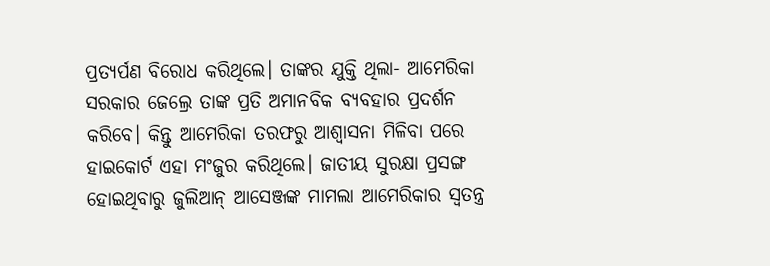ପ୍ରତ୍ୟର୍ପଣ ବିରୋଧ କରିଥିଲେ। ତାଙ୍କର ଯୁକ୍ତି ଥିଲା- ଆମେରିକା ସରକାର ଜେଲ୍ରେ ତାଙ୍କ ପ୍ରତି ଅମାନବିକ ବ୍ୟବହାର ପ୍ରଦର୍ଶନ କରିବେ। କିନ୍ତୁ ଆମେରିକା ତରଫରୁ ଆଶ୍ୱାସନା ମିଳିବା ପରେ ହାଇକୋର୍ଟ ଏହା ମଂଜୁର କରିଥିଲେ। ଜାତୀୟ ସୁରକ୍ଷା ପ୍ରସଙ୍ଗ ହୋଇଥିବାରୁ ଜୁଲିଆନ୍ ଆସେଞ୍ଜଙ୍କ ମାମଲା ଆମେରିକାର ସ୍ୱତନ୍ତ୍ର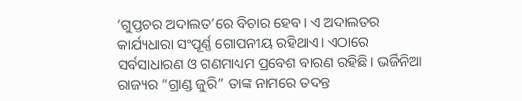‘ଗୁପ୍ତଚର ଅଦାଲତ’ରେ ବିଚାର ହେବ। ଏ ଅଦାଲତର କାର୍ଯ୍ୟଧାରା ସଂପୂର୍ଣ୍ଣ ଗୋପନୀୟ ରହିଥାଏ। ଏଠାରେ ସର୍ବସାଧାରଣ ଓ ଗଣମାଧ୍ୟମ ପ୍ରବେଶ ବାରଣ ରହିଛି। ଭର୍ଜିନିଆ ରାଜ୍ୟର “ଗ୍ରାଣ୍ଡ ଜୁରି” ତାଙ୍କ ନାମରେ ତଦନ୍ତ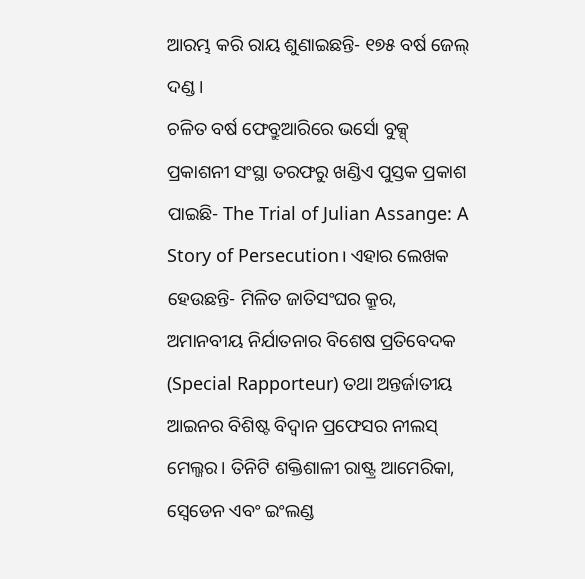ଆରମ୍ଭ କରି ରାୟ ଶୁଣାଇଛନ୍ତି- ୧୭୫ ବର୍ଷ ଜେଲ୍ ଦଣ୍ଡ।
ଚଳିତ ବର୍ଷ ଫେବ୍ରୁଆରିରେ ଭର୍ସୋ ବୁକ୍ସ୍ ପ୍ରକାଶନୀ ସଂସ୍ଥା ତରଫରୁ ଖଣ୍ଡିଏ ପୁସ୍ତକ ପ୍ରକାଶ ପାଇଛି- The Trial of Julian Assange: A Story of Persecution। ଏହାର ଲେଖକ ହେଉଛନ୍ତି- ମିଳିତ ଜାତିସଂଘର କ୍ରୂର, ଅମାନବୀୟ ନିର୍ଯାତନାର ବିଶେଷ ପ୍ରତିବେଦକ (Special Rapporteur) ତଥା ଅନ୍ତର୍ଜାତୀୟ ଆଇନର ବିଶିଷ୍ଟ ବିଦ୍ୱାନ ପ୍ରଫେସର ନୀଲସ୍ ମେଲ୍ଜର। ତିନିଟି ଶକ୍ତିଶାଳୀ ରାଷ୍ଟ୍ର ଆମେରିକା, ସ୍ୱେଡେନ ଏବଂ ଇଂଲଣ୍ଡ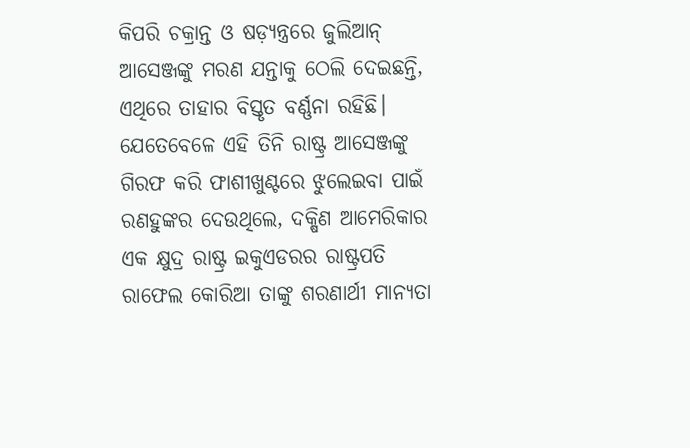କିପରି ଚକ୍ରାନ୍ତ ଓ ଷଡ଼୍ଯନ୍ତ୍ରରେ ଜୁଲିଆନ୍ ଆସେଞ୍ଜଙ୍କୁ ମରଣ ଯନ୍ତାକୁ ଠେଲି ଦେଇଛନ୍ତି, ଏଥିରେ ତାହାର ବିସ୍ତୃତ ବର୍ଣ୍ଣନା ରହିଛି। ଯେତେବେଳେ ଏହି ତିନି ରାଷ୍ଟ୍ର ଆସେଞ୍ଜଙ୍କୁ ଗିରଫ କରି ଫାଶୀଖୁଣ୍ଟରେ ଝୁଲେଇବା ପାଇଁ ରଣହୁଙ୍କର ଦେଉଥିଲେ, ଦକ୍ଷିଣ ଆମେରିକାର ଏକ କ୍ଷୁଦ୍ର ରାଷ୍ଟ୍ର ଇକୁଏଡରର ରାଷ୍ଟ୍ରପତି ରାଫେଲ କୋରିଆ ତାଙ୍କୁ ଶରଣାର୍ଥୀ ମାନ୍ୟତା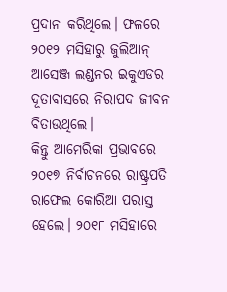ପ୍ରଦାନ କରିଥିଲେ। ଫଳରେ ୨୦୧୨ ମସିହାରୁ ଜୁଲିଆନ୍ ଆସେଞ୍ଜ ଲଣ୍ଡନର ଇକୁଏଡର ଦୂତାବାସରେ ନିରାପଦ ଜୀବନ ବିତାଉଥିଲେ।
କିନ୍ତୁ ଆମେରିକା ପ୍ରଭାବରେ ୨୦୧୭ ନିର୍ବାଚନରେ ରାଷ୍ଟ୍ରପତି ରାଫେଲ କୋରିଆ ପରାସ୍ତ ହେଲେ। ୨୦୧୮ ମସିହାରେ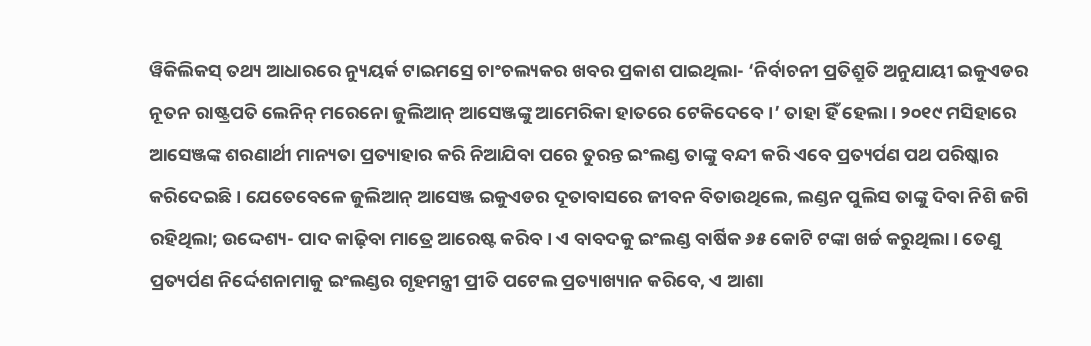ୱିକିଲିକସ୍ ତଥ୍ୟ ଆଧାରରେ ନ୍ୟୁୟର୍କ ଟାଇମସ୍ରେ ଚାଂଚଲ୍ୟକର ଖବର ପ୍ରକାଶ ପାଇଥିଲା- ‘ନିର୍ବାଚନୀ ପ୍ରତିଶ୍ରୁତି ଅନୁଯାୟୀ ଇକୁଏଡର ନୂତନ ରାଷ୍ଟ୍ରପତି ଲେନିନ୍ ମରେନୋ ଜୁଲିଆନ୍ ଆସେଞ୍ଜଙ୍କୁ ଆମେରିକା ହାତରେ ଟେକିଦେବେ।’ ତାହା ହିଁ ହେଲା। ୨୦୧୯ ମସିହାରେ ଆସେଞ୍ଜଙ୍କ ଶରଣାର୍ଥୀ ମାନ୍ୟତା ପ୍ରତ୍ୟାହାର କରି ନିଆଯିବା ପରେ ତୁରନ୍ତ ଇଂଲଣ୍ଡ ତାଙ୍କୁ ବନ୍ଦୀ କରି ଏବେ ପ୍ରତ୍ୟର୍ପଣ ପଥ ପରିଷ୍କାର କରିଦେଇଛି। ଯେତେବେଳେ ଜୁଲିଆନ୍ ଆସେଞ୍ଜ ଇକୁଏଡର ଦୂତାବାସରେ ଜୀବନ ବିତାଉଥିଲେ, ଲଣ୍ଡନ ପୁଲିସ ତାଙ୍କୁ ଦିବା ନିଶି ଜଗି ରହିଥିଲା; ଉଦ୍ଦେଶ୍ୟ- ପାଦ କାଢ଼ିବା ମାତ୍ରେ ଆରେଷ୍ଟ କରିବ। ଏ ବାବଦକୁ ଇଂଲଣ୍ଡ ବାର୍ଷିକ ୬୫ କୋଟି ଟଙ୍କା ଖର୍ଚ୍ଚ କରୁଥିଲା। ତେଣୁ ପ୍ରତ୍ୟର୍ପଣ ନିର୍ଦ୍ଦେଶନାମାକୁ ଇଂଲଣ୍ଡର ଗୃହମନ୍ତ୍ରୀ ପ୍ରୀତି ପଟେଲ ପ୍ରତ୍ୟାଖ୍ୟାନ କରିବେ, ଏ ଆଶା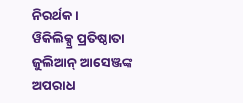ନିରର୍ଥକ।
ୱିକିଲିକ୍ସ୍ର ପ୍ରତିଷ୍ଠାତା ଜୁଲିଆନ୍ ଆସେଞ୍ଜଙ୍କ ଅପରାଧ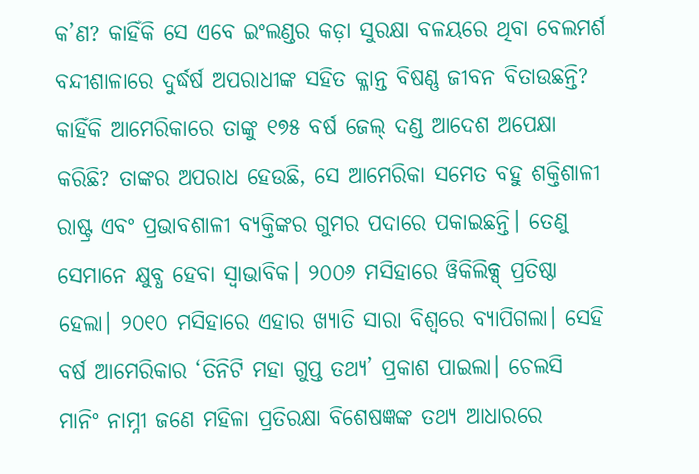କ’ଣ? କାହିଁକି ସେ ଏବେ ଇଂଲଣ୍ଡର କଡ଼ା ସୁରକ୍ଷା ବଳୟରେ ଥିବା ବେଲମର୍ଶ ବନ୍ଦୀଶାଳାରେ ଦୁର୍ଦ୍ଧର୍ଷ ଅପରାଧୀଙ୍କ ସହିତ କ୍ଳାନ୍ତ ବିଷଣ୍ଣ ଜୀବନ ବିତାଉଛନ୍ତି? କାହିଁକି ଆମେରିକାରେ ତାଙ୍କୁ ୧୭୫ ବର୍ଷ ଜେଲ୍ ଦଣ୍ଡ ଆଦେଶ ଅପେକ୍ଷା କରିଛି? ତାଙ୍କର ଅପରାଧ ହେଉଛି, ସେ ଆମେରିକା ସମେତ ବହୁ ଶକ୍ତିଶାଳୀ ରାଷ୍ଟ୍ର ଏବଂ ପ୍ରଭାବଶାଳୀ ବ୍ୟକ୍ତିଙ୍କର ଗୁମର ପଦାରେ ପକାଇଛନ୍ତି। ତେଣୁ ସେମାନେ କ୍ଷୁବ୍ଧ ହେବା ସ୍ୱାଭାବିକ। ୨୦୦୬ ମସିହାରେ ୱିକିଲିକ୍ସ୍ ପ୍ରତିଷ୍ଠା ହେଲା। ୨୦୧୦ ମସିହାରେ ଏହାର ଖ୍ୟାତି ସାରା ବିଶ୍ୱରେ ବ୍ୟାପିଗଲା। ସେହି ବର୍ଷ ଆମେରିକାର ‘ତିନିଟି ମହା ଗୁପ୍ତ ତଥ୍ୟ’ ପ୍ରକାଶ ପାଇଲା। ଚେଲସି ମାନିଂ ନାମ୍ନୀ ଜଣେ ମହିଳା ପ୍ରତିରକ୍ଷା ବିଶେଷଜ୍ଞଙ୍କ ତଥ୍ୟ ଆଧାରରେ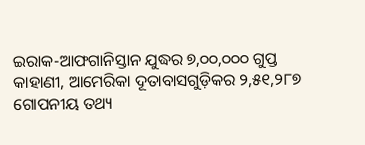ଇରାକ-ଆଫଗାନିସ୍ତାନ ଯୁଦ୍ଧର ୭,୦୦,୦୦୦ ଗୁପ୍ତ କାହାଣୀ, ଆମେରିକା ଦୂତାବାସଗୁଡ଼ିକର ୨,୫୧,୨୮୭ ଗୋପନୀୟ ତଥ୍ୟ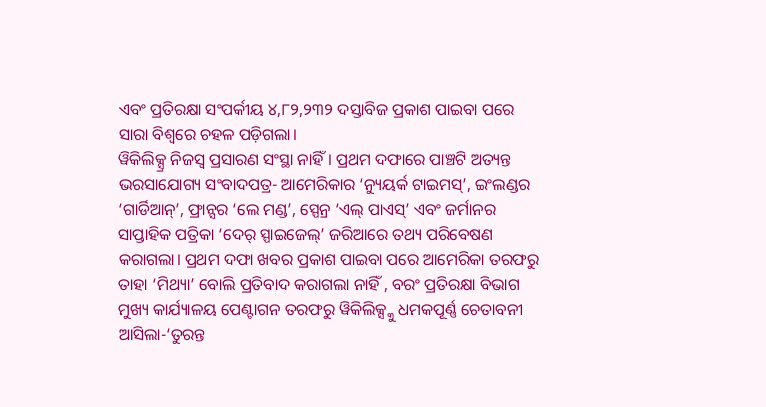ଏବଂ ପ୍ରତିରକ୍ଷା ସଂପର୍କୀୟ ୪,୮୨,୨୩୨ ଦସ୍ତାବିଜ ପ୍ରକାଶ ପାଇବା ପରେ ସାରା ବିଶ୍ୱରେ ଚହଳ ପଡ଼ିଗଲା।
ୱିକିଲିକ୍ସ୍ର ନିଜସ୍ୱ ପ୍ରସାରଣ ସଂସ୍ଥା ନାହିଁ। ପ୍ରଥମ ଦଫାରେ ପାଞ୍ଚଟି ଅତ୍ୟନ୍ତ ଭରସାଯୋଗ୍ୟ ସଂବାଦପତ୍ର- ଆମେରିକାର ‘ନ୍ୟୁୟର୍କ ଟାଇମସ୍’, ଇଂଲଣ୍ଡର ‘ଗାର୍ଡିଆନ୍’, ଫ୍ରାନ୍ସର ‘ଲେ ମଣ୍ଡ’, ସ୍ପେନ୍ର ‘ଏଲ୍ ପାଏସ୍’ ଏବଂ ଜର୍ମାନର ସାପ୍ତାହିକ ପତ୍ରିକା ‘ଦେର୍ ସ୍ପାଇଜେଲ୍’ ଜରିଆରେ ତଥ୍ୟ ପରିବେଷଣ କରାଗଲା। ପ୍ରଥମ ଦଫା ଖବର ପ୍ରକାଶ ପାଇବା ପରେ ଆମେରିକା ତରଫରୁ ତାହା ‘ମିଥ୍ୟା’ ବୋଲି ପ୍ରତିବାଦ କରାଗଲା ନାହିଁ , ବରଂ ପ୍ରତିରକ୍ଷା ବିଭାଗ ମୁଖ୍ୟ କାର୍ଯ୍ୟାଳୟ ପେଣ୍ଟାଗନ ତରଫରୁ ୱିକିଲିକ୍ସ୍କୁ ଧମକପୂର୍ଣ୍ଣ ଚେତାବନୀ ଆସିଲା-‘ତୁରନ୍ତ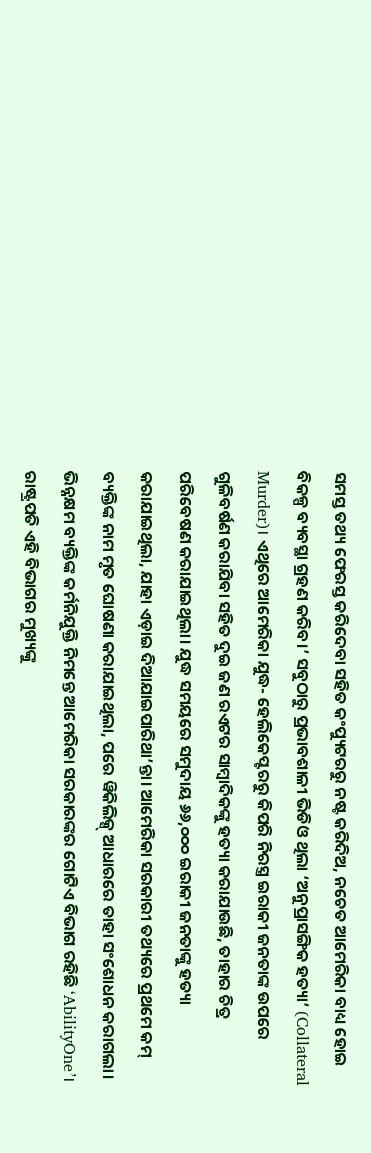ସମସ୍ତ ତଥ୍ୟ ଫେରସ୍ତ କରିଦେବା ସହିତ କଂପ୍ୟୁଟରରୁ ନଷ୍ଟ କରିଦିଅ, ନଚେତ ଆମେରିକା ବାଧ୍ୟ ହୋଇ ବିକଳ୍ପ ବ୍ୟବସ୍ଥା ଗ୍ରହଣ କରିବ।’ ସବୁଠାରୁ ପ୍ରଭାବଶାଳୀ ଭିଡିଓ ଥିଲା ‘ଅନୁପ୍ରାସଙ୍ଗିକ ହତ୍ୟା’ (Collateral Murder)। ଏଥିରେ ଆମେରିକା ଯୁଦ୍ଧ- ହେଲିକେପ୍ଟରରୁ କିପରି ନିରସ୍ତ୍ର ଇରାକୀ ଜନତାଙ୍କ ଉପରେ ଗୁଳିବର୍ଷଣ କରାଯିବା ସହିତ ଦୁଇ ଜଣ ରଏଟର ସାମ୍ବାଦିକଙ୍କୁ ହତ୍ୟା କରାଯାଉଛି, ତାହାର ଚିତ୍ର ପରିବେଷଣ କରାଯାଇଥିଲା। ଯୁଦ୍ଧ ସମୟରେ ସମୁଦାୟ ୬୬,୦୦୦ ଇରାକୀ ଜନତାଙ୍କୁ ହତ୍ୟା କରାଯାଇଥିଲା, ଯାହା ଏଡ଼ାଇ ଦିଆଯାଇପାରିଥା’ନ୍ତା। ଆମେରିକା ସରକାରୀ ତଥ୍ୟରେ ପ୍ରଥମେ କମ୍ ବ୍ୟକ୍ତିଙ୍କ ନାମ ମୃତ ଘୋଷଣା କରାଯାଇଥିଲା, ପରେ ୱିକିଲିକ୍ସ୍ ଆଧାରରେ ତାହା ସଂଶୋଧନ କରାଗଲା।
ଭିନ୍ନକ୍ଷମ ବ୍ୟକ୍ତିଙ୍କ କର୍ମନିଯୁକ୍ତି ନିମନ୍ତେ ଆମେରିକା ସରକାରଙ୍କର ଗୋଟିଏ ବିଭାଗ ରହିଛି ‘AbilityOne’। ରାଷ୍ଟ୍ରପତି ଏହି ବିଭାଗର ମୁଖ୍ୟଙ୍କୁ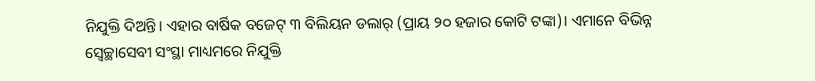ନିଯୁକ୍ତି ଦିଅନ୍ତି। ଏହାର ବାର୍ଷିକ ବଜେଟ୍ ୩ ବିଲିୟନ ଡଲାର୍ (ପ୍ରାୟ ୨୦ ହଜାର କୋଟି ଟଙ୍କା)। ଏମାନେ ବିଭିନ୍ନ ସ୍ୱେଚ୍ଛାସେବୀ ସଂସ୍ଥା ମାଧ୍ୟମରେ ନିଯୁକ୍ତି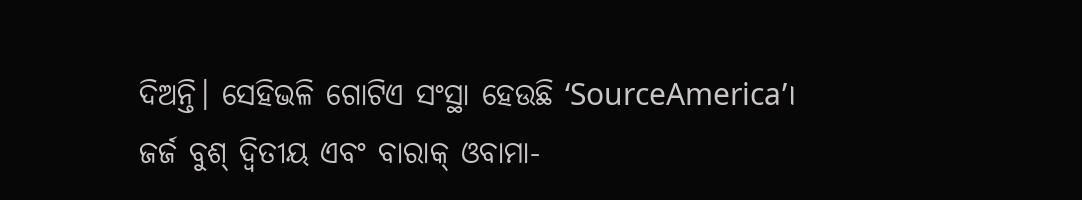ଦିଅନ୍ତି। ସେହିଭଳି ଗୋଟିଏ ସଂସ୍ଥା ହେଉଛି ‘SourceAmerica’। ଜର୍ଜ ବୁଶ୍ ଦ୍ୱିତୀୟ ଏବଂ ବାରାକ୍ ଓବାମା-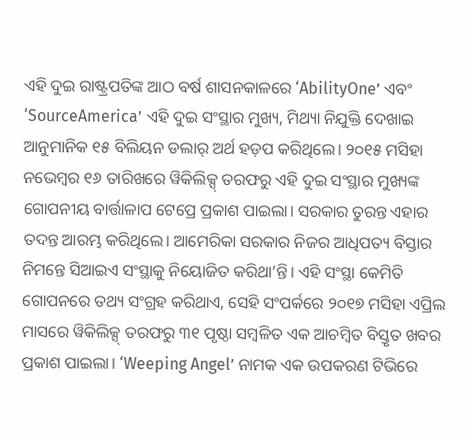ଏହି ଦୁଇ ରାଷ୍ଟ୍ରପତିଙ୍କ ଆଠ ବର୍ଷ ଶାସନକାଳରେ ‘AbilityOne’ ଏବଂ ‘SourceAmerica’ ଏହି ଦୁଇ ସଂସ୍ଥାର ମୁଖ୍ୟ, ମିଥ୍ୟା ନିଯୁକ୍ତି ଦେଖାଇ ଆନୁମାନିକ ୧୫ ବିଲିୟନ ଡଲାର୍ ଅର୍ଥ ହଡ଼ପ କରିଥିଲେ। ୨୦୧୫ ମସିହା ନଭେମ୍ବର ୧୬ ତାରିଖରେ ୱିକିଲିକ୍ସ୍ ତରଫରୁ ଏହି ଦୁଇ ସଂସ୍ଥାର ମୁଖ୍ୟଙ୍କ ଗୋପନୀୟ ବାର୍ତ୍ତାଳାପ ଟେପ୍ରେ ପ୍ରକାଶ ପାଇଲା। ସରକାର ତୁରନ୍ତ ଏହାର ତଦନ୍ତ ଆରମ୍ଭ କରିଥିଲେ। ଆମେରିକା ସରକାର ନିଜର ଆଧିପତ୍ୟ ବିସ୍ତାର ନିମନ୍ତେ ସିଆଇଏ ସଂସ୍ଥାକୁ ନିୟୋଜିତ କରିଥା’ନ୍ତି। ଏହି ସଂସ୍ଥା କେମିତି ଗୋପନରେ ତଥ୍ୟ ସଂଗ୍ରହ କରିଥାଏ, ସେହି ସଂପର୍କରେ ୨୦୧୭ ମସିହା ଏପ୍ରିଲ ମାସରେ ୱିକିଲିକ୍ସ୍ ତରଫରୁ ୩୧ ପୃଷ୍ଠା ସମ୍ବଳିତ ଏକ ଆଚମ୍ବିତ ବିସ୍ତୃତ ଖବର ପ୍ରକାଶ ପାଇଲା। ‘Weeping Angel’ ନାମକ ଏକ ଉପକରଣ ଟିଭିରେ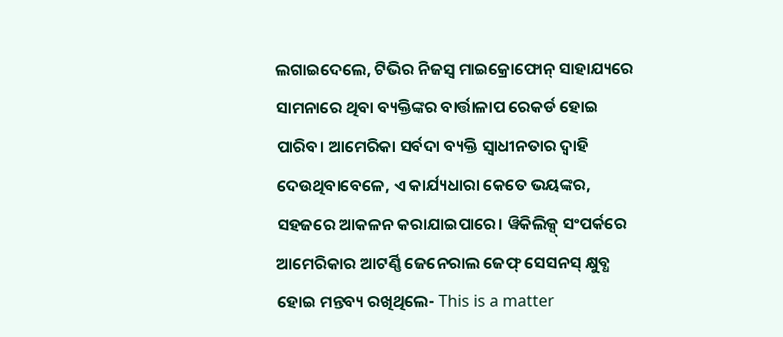ଲଗାଇଦେଲେ, ଟିଭିର ନିଜସ୍ୱ ମାଇକ୍ରୋଫୋନ୍ ସାହାଯ୍ୟରେ ସାମନାରେ ଥିବା ବ୍ୟକ୍ତିଙ୍କର ବାର୍ତ୍ତାଳାପ ରେକର୍ଡ ହୋଇ ପାରିବ। ଆମେରିକା ସର୍ବଦା ବ୍ୟକ୍ତି ସ୍ୱାଧୀନତାର ଦ୍ୱାହି ଦେଉଥିବାବେଳେ, ଏ କାର୍ଯ୍ୟଧାରା କେତେ ଭୟଙ୍କର, ସହଜରେ ଆକଳନ କରାଯାଇପାରେ। ୱିକିଲିକ୍ସ୍ ସଂପର୍କରେ ଆମେରିକାର ଆଟର୍ଣ୍ଣି ଜେନେରାଲ ଜେଫ୍ ସେସନସ୍ କ୍ଷୁବ୍ଧ ହୋଇ ମନ୍ତବ୍ୟ ରଖିଥିଲେ- This is a matter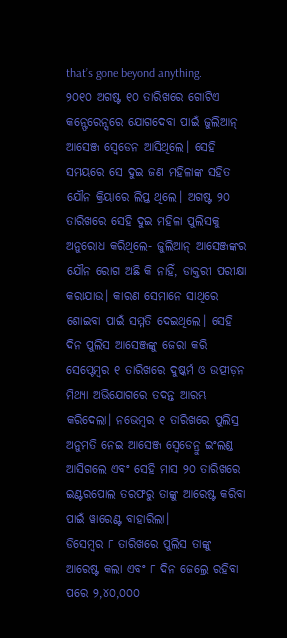that’s gone beyond anything.
୨୦୧୦ ଅଗଷ୍ଟ ୧୦ ତାରିଖରେ ଗୋଟିଏ କନ୍ଫେରେନ୍ସରେ ଯୋଗଦେବା ପାଇଁ ଜୁଲିଆନ୍ ଆସେଞ୍ଜ ସ୍ୱେଡେନ ଆସିଥିଲେ। ସେହି ସମୟରେ ସେ ଦୁଇ ଜଣ ମହିଳାଙ୍କ ସହିତ ଯୌନ କ୍ରିୟାରେ ଲିପ୍ତ ଥିଲେ। ଅଗଷ୍ଟ ୨୦ ତାରିଖରେ ସେହି ଦୁଇ ମହିଳା ପୁଲିସକୁ ଅନୁରୋଧ କରିଥିଲେ- ଜୁଲିଆନ୍ ଆସେଞ୍ଜଙ୍କର ଯୌନ ରୋଗ ଅଛି କି ନାହିଁ, ଡାକ୍ତରୀ ପରୀକ୍ଷା କରାଯାଉ। କାରଣ ସେମାନେ ସାଥିରେ ଶୋଇବା ପାଇଁ ସମ୍ମତି ଦେଇଥିଲେ। ସେହି ଦିନ ପୁଲିସ ଆସେଞ୍ଜଙ୍କୁ ଜେରା କରି ସେପ୍ଟେମ୍ବର ୧ ତାରିଖରେ ଦୁଷ୍କର୍ମ ଓ ଉତ୍ପୀଡ଼ନ ମିଥ୍ୟା ଅଭିଯୋଗରେ ତଦନ୍ତ ଆରମ୍ଭ କରିଦେଲା। ନଭେମ୍ବର ୧ ତାରିଖରେ ପୁଲିସ୍ର ଅନୁମତି ନେଇ ଆସେଞ୍ଜ ସ୍ୱେଡେନ୍ରୁ ଇଂଲଣ୍ଡ ଆସିଗଲେ ଏବଂ ସେହି ମାସ ୨୦ ତାରିଖରେ ଇଣ୍ଟରପୋଲ ତରଫରୁ ତାଙ୍କୁ ଆରେଷ୍ଟ କରିବା ପାଇଁ ୱାରେଣ୍ଟ ବାହାରିଲା।
ଡିସେମ୍ବର ୮ ତାରିଖରେ ପୁଲିସ ତାଙ୍କୁ ଆରେଷ୍ଟ କଲା ଏବଂ ୮ ଦିନ ଜେଲ୍ରେ ରହିବା ପରେ ୨,୪୦,୦୦୦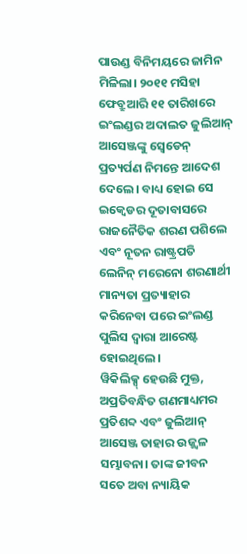ପାଉଣ୍ଡ ବିନିମୟରେ ଜାମିନ ମିଳିଲା। ୨୦୧୧ ମସିହା ଫେବ୍ରୁଆରି ୧୧ ତାରିଖରେ ଇଂଲଣ୍ଡର ଅଦାଲତ ଜୁଲିଆନ୍ ଆସେଞ୍ଜଙ୍କୁ ସ୍ୱେଡେନ୍ ପ୍ରତ୍ୟର୍ପଣ ନିମନ୍ତେ ଆଦେଶ ଦେଲେ। ବାଧ୍ୟ ହୋଇ ସେ ଇକ୍ୱେଡର ଦୂତାବାସରେ ରାଜନୈତିକ ଶରଣ ପଶିଲେ ଏବଂ ନୂତନ ରାଷ୍ଟ୍ରପତି ଲେନିନ୍ ମରେନୋ ଶରଣାର୍ଥୀ ମାନ୍ୟତା ପ୍ରତ୍ୟାହାର କରିନେବା ପରେ ଇଂଲଣ୍ଡ ପୁଲିସ ଦ୍ୱାରା ଆରେଷ୍ଟ ହୋଇଥିଲେ।
ୱିକିଲିକ୍ସ୍ ହେଉଛି ମୁକ୍ତ, ଅପ୍ରତିବନ୍ଧିତ ଗଣମାଧ୍ୟମର ପ୍ରତିଶବ୍ଦ ଏବଂ ଜୁଲିଆନ୍ ଆସେଞ୍ଜ ତାହାର ଉଜ୍ଜ୍ବଳ ସମ୍ଭାବନା। ତାଙ୍କ ଜୀବନ ସତେ ଅବା ନ୍ୟାୟିକ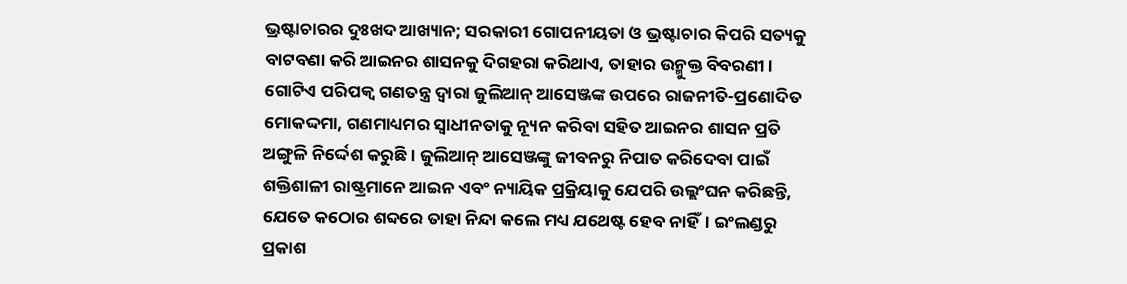ଭ୍ରଷ୍ଟାଚାରର ଦୁଃଖଦ ଆଖ୍ୟାନ; ସରକାରୀ ଗୋପନୀୟତା ଓ ଭ୍ରଷ୍ଟାଚାର କିପରି ସତ୍ୟକୁ ବାଟବଣା କରି ଆଇନର ଶାସନକୁ ଦିଗହରା କରିଥାଏ, ତାହାର ଉନ୍ମୁକ୍ତ ବିବରଣୀ। ଗୋଟିଏ ପରିପକ୍ୱ ଗଣତନ୍ତ୍ର ଦ୍ୱାରା ଜୁଲିଆନ୍ ଆସେଞ୍ଜଙ୍କ ଉପରେ ରାଜନୀତି-ପ୍ରଣୋଦିତ ମୋକଦ୍ଦମା, ଗଣମାଧ୍ୟମର ସ୍ୱାଧୀନତାକୁ ନ୍ୟୂନ କରିବା ସହିତ ଆଇନର ଶାସନ ପ୍ରତି ଅଙ୍ଗୁଳି ନିର୍ଦ୍ଦେଶ କରୁଛି। ଜୁଲିଆନ୍ ଆସେଞ୍ଜଙ୍କୁ ଜୀବନରୁ ନିପାତ କରିଦେବା ପାଇଁ ଶକ୍ତିଶାଳୀ ରାଷ୍ଟ୍ରମାନେ ଆଇନ ଏବଂ ନ୍ୟାୟିକ ପ୍ରକ୍ରିୟାକୁ ଯେପରି ଉଲ୍ଲଂଘନ କରିଛନ୍ତି, ଯେତେ କଠୋର ଶବ୍ଦରେ ତାହା ନିନ୍ଦା କଲେ ମଧ୍ୟ ଯଥେଷ୍ଟ ହେବ ନାହିଁ। ଇଂଲଣ୍ଡରୁ ପ୍ରକାଶ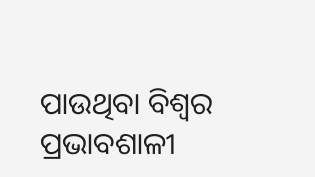ପାଉଥିବା ବିଶ୍ୱର ପ୍ରଭାବଶାଳୀ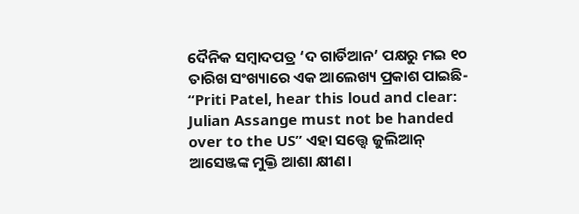ଦୈନିକ ସମ୍ବାଦପତ୍ର ‘ଦ ଗାର୍ଡିଆନ’ ପକ୍ଷରୁ ମଇ ୧୦ ତାରିଖ ସଂଖ୍ୟାରେ ଏକ ଆଲେଖ୍ୟ ପ୍ରକାଶ ପାଇଛି- “Priti Patel, hear this loud and clear: Julian Assange must not be handed over to the US” ଏହା ସତ୍ତ୍ବେ ଜୁଲିଆନ୍ ଆସେଞ୍ଜଙ୍କ ମୁକ୍ତି ଆଶା କ୍ଷୀଣ।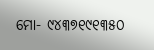ମୋ- ୯୪୩୭୧୯୧୩୫୦